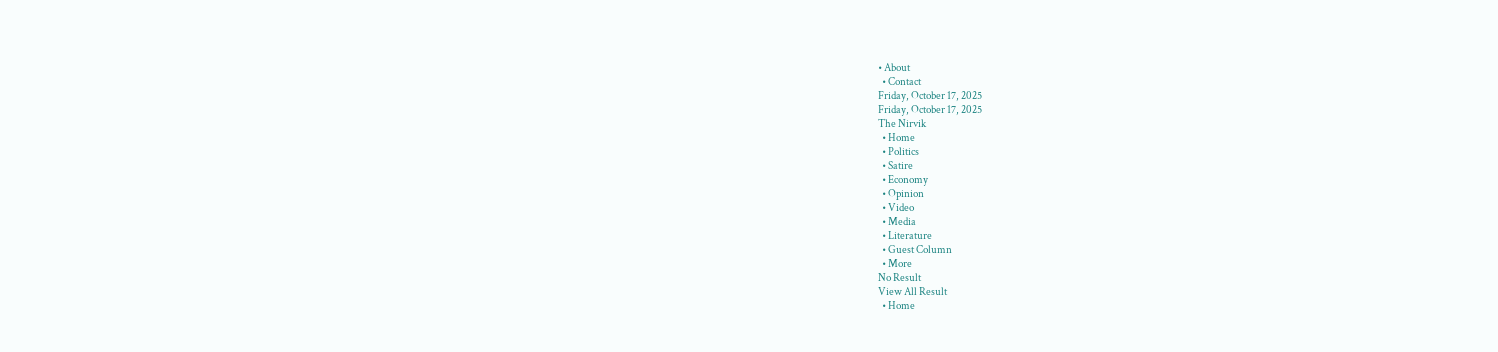• About
  • Contact
Friday, October 17, 2025
Friday, October 17, 2025
The Nirvik
  • Home
  • Politics
  • Satire
  • Economy
  • Opinion
  • Video
  • Media
  • Literature
  • Guest Column
  • More
No Result
View All Result
  • Home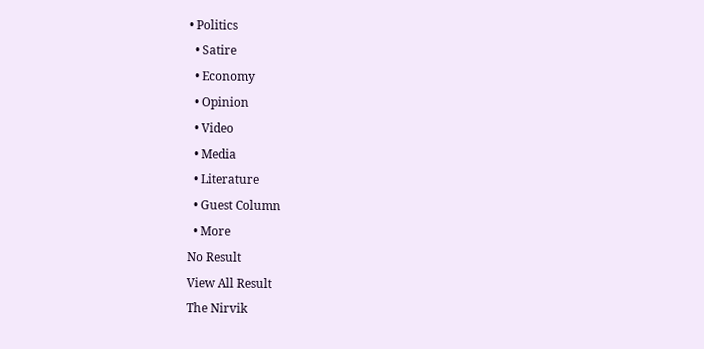• Politics
  • Satire
  • Economy
  • Opinion
  • Video
  • Media
  • Literature
  • Guest Column
  • More
No Result
View All Result
The Nirvik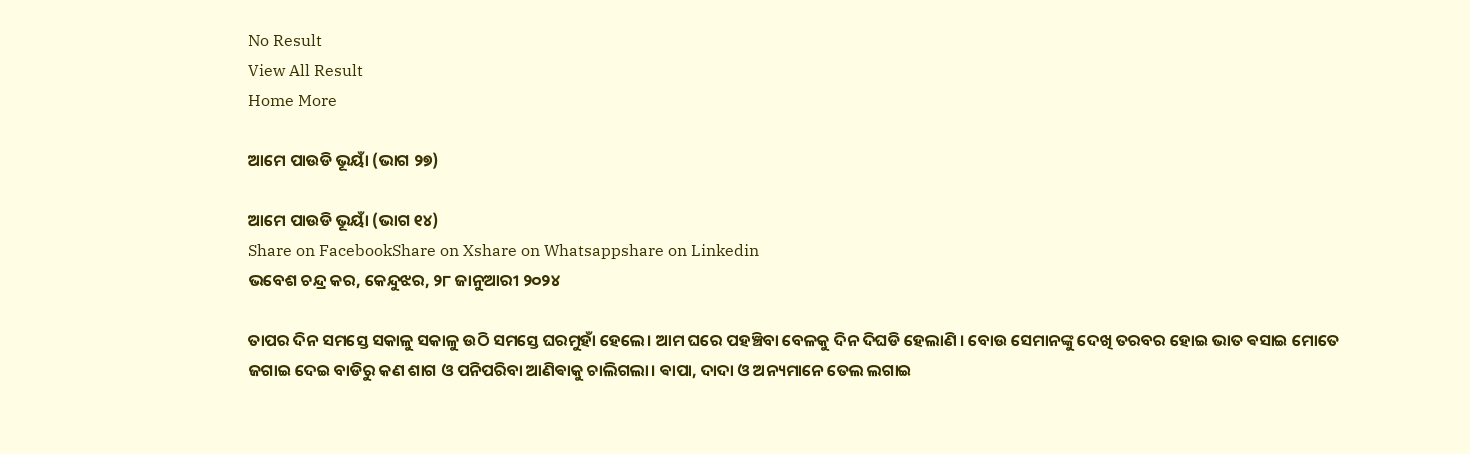No Result
View All Result
Home More

ଆମେ ପାଉଡି ଭୂୟାଁ (ଭାଗ ୨୭)

ଆମେ ପାଉଡି ଭୂୟାଁ (ଭାଗ ୧୪)
Share on FacebookShare on Xshare on Whatsappshare on Linkedin
ଭବେଶ ଚନ୍ଦ୍ର କର, କେନ୍ଦୁଝର, ୨୮ ଜାନୁଆରୀ ୨୦୨୪

ତାପର ଦିନ ସମସ୍ତେ ସକାଳୁ ସକାଳୁ ଉଠି ସମସ୍ତେ ଘରମୁହାଁ ହେଲେ। ଆମ ଘରେ ପହଞ୍ଚିବା ବେଳକୁ ଦିନ ଦିଘଡି ହେଲାଣି । ବୋଉ ସେମାନଙ୍କୁ ଦେଖି ତରବର ହୋଇ ଭାତ ଵସାଇ ମୋତେ ଜଗାଇ ଦେଇ ବାଡିରୁ କଣ ଶାଗ ଓ ପନିପରିବା ଆଣିଵାକୁ ଚାଲିଗଲା। ଵାପା, ଦାଦା ଓ ଅନ୍ୟମାନେ ତେଲ ଲଗାଇ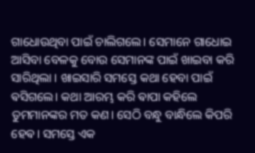ଗାଧୋଉଥିବା ପାଇଁ ଚାଲିଗଲେ। ସେମାନେ ଗାଧୋଇ ଆସିବା ବେଳକୁ ବୋଉ ସେମାନଙ୍କ ପାଇଁ ଖାଇବା କରି ସାରିଥିଲା । ଖାଇସାରି ସମସ୍ତେ କଥା ହେବା ପାଇଁ ଵସିଗଲେ। କଥା ଆରମ୍ଭ କରି ଵାପା କହିଲେ ତୁମମାନଙ୍କର ମତ କଣ। ସେଠି ବନ୍ଧୁ ବାନ୍ଧିଲେ କିପରି ହେଵ। ସମସ୍ତେ ଏକ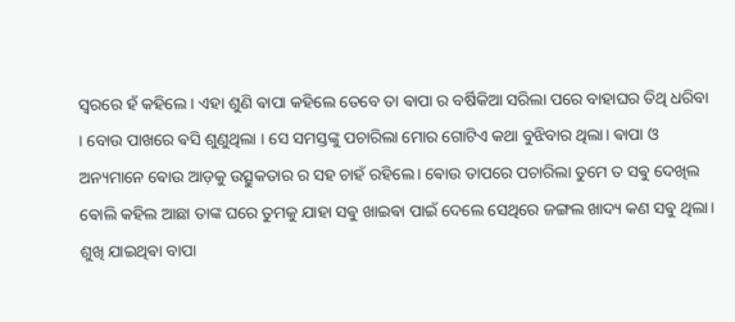ସ୍ଵରରେ ହଁ କହିଲେ । ଏହା ଶୁଣି ଵାପା କହିଲେ ତେବେ ତା ଵାପା ର ବର୍ଷିକିଆ ସରିଲା ପରେ ବାହାଘର ତିଥି ଧରିବା । ବୋଉ ପାଖରେ ଵସି ଶୁଣୁଥିଲା । ସେ ସମସ୍ତଙ୍କୁ ପଚାରିଲା ମୋର ଗୋଟିଏ କଥା ବୁଝିବାର ଥିଲା। ଵାପା ଓ ଅନ୍ୟମାନେ ଵୋଉ ଆଡ଼କୁ ଉତ୍ସୁକତାର ର ସହ ଚାହଁ ରହିଲେ। ଵୋଉ ତାପରେ ପଚାରିଲା ତୁମେ ତ ସଵୁ ଦେଖିଲ ଵୋଲି କହିଲ ଆଛା ତାଙ୍କ ଘରେ ତୁମକୁ ଯାହା ସଵୁ ଖାଇଵା ପାଇଁ ଦେଲେ ସେଥିରେ ଜଙ୍ଗଲ ଖାଦ୍ୟ କଣ ସଵୁ ଥିଲା। ଶୁଖି ଯାଇଥିଵା ବାପା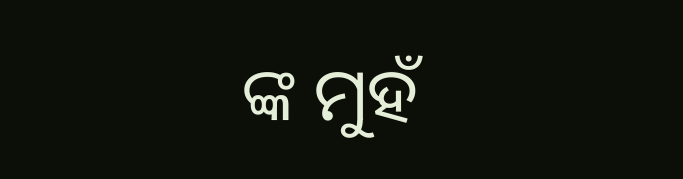ଙ୍କ ମୁହଁ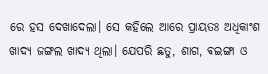ରେ ହସ ଦେଖାଦେଲା। ସେ କହିଲେ ଆରେ ପ୍ରାୟତଃ ଅଧିକାଂଶ ଖାଦ୍ୟ ଜଙ୍ଗଲ ଖାଦ୍ୟ ଥିଲା। ଯେପରି ଛତୁ, ଶାଗ, ଵଇଙ୍ଗା ଓ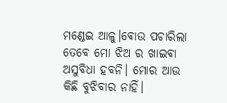ମଣ୍ଡେଇ ଆଳୁ।ଵୋଉ ପଚାରିଲା ତେବେ ମୋ ଝିଅ ର ଖାଇଵା ଅସୁବିଧା ହବନି। ମୋର ଆଉ କିଛି ବୁଝିବାର ନାହିଁ।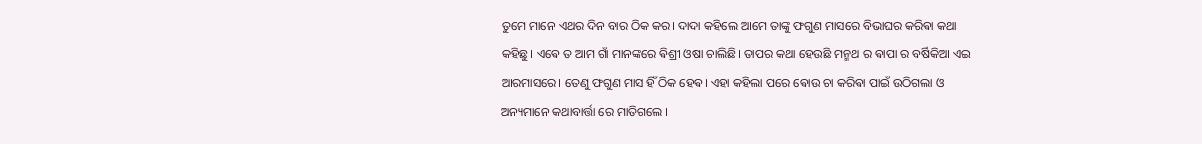ତୁମେ ମାନେ ଏଥର ଦିନ ବାର ଠିକ କର। ଦାଦା କହିଲେ ଆମେ ତାଙ୍କୁ ଫଗୁଣ ମାସରେ ବିଭାଘର କରିଵା କଥା କହିଛୁ। ଏଵେ ତ ଆମ ଗାଁ ମାନଙ୍କରେ ଵିଶ୍ରୀ ଓଷା ଚାଲିଛି। ତାପର କଥା ହେଉଛି ମନ୍ମଥ ର ଵାପା ର ବର୍ଷିକିଆ ଏଇ ଆରମାସରେ। ତେଣୁ ଫଗୁଣ ମାସ ହିଁ ଠିକ ହେଵ। ଏହା କହିଲା ପରେ ଵୋଉ ଚା କରିଵା ପାଇଁ ଉଠିଗଲା ଓ ଅନ୍ୟମାନେ କଥାବାର୍ତ୍ତା ରେ ମାତିଗଲେ ।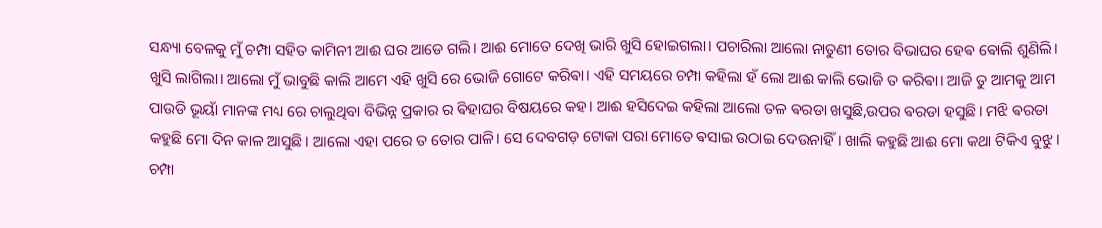ସନ୍ଧ୍ୟା ବେଳକୁ ମୁଁ ଚମ୍ପା ସହିତ କାମିନୀ ଆଈ ଘର ଆଡେ ଗଲି। ଆଈ ମୋତେ ଦେଖି ଭାରି ଖୁସି ହୋଇଗଲା। ପଚାରିଲା ଆଲୋ ନାତୁଣୀ ତୋର ବିଭାଘର ହେଵ ଵୋଲି ଶୁଣିଲି। ଖୁସି ଲାଗିଲା। ଆଲୋ ମୁଁ ଭାବୁଛି କାଲି ଆମେ ଏହି ଖୁସି ରେ ଭୋଜି ଗୋଟେ କରିଵା। ଏହି ସମୟରେ ଚମ୍ପା କହିଲା ହଁ ଲୋ ଆଈ କାଲି ଭୋଜି ତ କରିଵା। ଆଜି ତୁ ଆମକୁ ଆମ ପାଉଡି ଭୂୟାଁ ମାନଙ୍କ ମଧ୍ୟ ରେ ଚାଲୁଥିବା ବିଭିନ୍ନ ପ୍ରକାର ର ଵିହାଘର ବିଷୟରେ କହ। ଆଈ ହସିଦେଇ କହିଲା ଆଲୋ ତଳ ଵରଡା ଖସୁଛି,ଉପର ଵରଡା ହସୁଛି। ମଝି ଵରଡା କହୁଛି ମୋ ଦିନ କାଳ ଆସୁଛି। ଆଲୋ ଏହା ପରେ ତ ତୋର ପାଳି। ସେ ଦେବଗଡ଼ ଟୋକା ପରା ମୋତେ ଵସାଇ ଉଠାଇ ଦେଉନାହିଁ। ଖାଲି କହୁଛି ଆଈ ମୋ କଥା ଟିକିଏ ବୁଝୁ। ଚମ୍ପା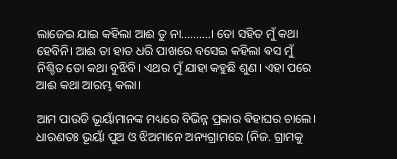ଲାଜେଇ ଯାଇ କହିଲା ଆଈ ତୁ ନା……….। ତୋ ସହିତ ମୁଁ କଥା ହେବିନି। ଆଈ ତା ହାତ ଧରି ପାଖରେ ବସେଇ କହିଲା ଵସ ମୁଁ ନିଶ୍ଚିତ ତୋ କଥା ବୁଝିବି। ଏଥର ମୁଁ ଯାହା କହୁଛି ଶୁଣ। ଏହା ପରେ ଆଈ କଥା ଆରମ୍ଭ କଲା।

ଆମ ପାଉଡି ଭୂୟାଁମାନଙ୍କ ମଧ୍ୟରେ ବିଭିନ୍ନ ପ୍ରକାର ଵିହାଘର ଚାଲେ। ଧାରଣତଃ ଭୂୟାଁ ପୁଅ ଓ ଝିଅମାନେ ଅନ୍ୟଗ୍ରାମରେ (ନିଜ. ଗ୍ରାମକୁ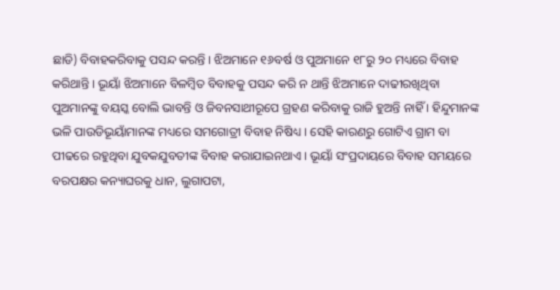ଛାଡି) ବିବାହକରିବାକୁ ପସନ୍ଦ କରନ୍ତି । ଝିଅମାନେ ୧୬ବର୍ଷ ଓ ପୁଅମାନେ ୧୮ରୁ ୨୦ ମଧ୍ୟରେ ବିବାହ କରିଥାନ୍ତି । ଭୂୟାଁ ଝିଅମାନେ ବିଳମ୍ବିତ ବିବାହକୁ ପସନ୍ଦ କରି ନ ଥାନ୍ତି ଝିଅମାନେ ଦାଢୀରଖିଥିବା ପୁଅମାନଙ୍କୁ ବୟସ୍କ ବୋଲି ଭାବନ୍ତି ଓ ଜିବନସାଥୀରୂପେ ଗ୍ରହଣ କରିବାକୁ ରାଜି ହୁଅନ୍ତି ନାହିଁ । ହିନ୍ଦୁମାନଙ୍କ ଭଳି ପାଉଡିଭୂୟାଁମାନଙ୍କ ମଧ୍ୟରେ ସମଗୋତ୍ରୀ ବିବାହ ନିଷିଧ୍ୟ । ସେହି କାରଣରୁ ଗୋଟିଏ ଗ୍ରାମ ବା ପୀଢରେ ରହୁଥିବା ଯୁବକଯୁବତୀଙ୍କ ବିବାହ କରାଯାଇନଥାଏ । ଭୂୟାଁ ସଂପ୍ରଦାୟରେ ବିବାହ ସମୟରେ ବରପକ୍ଷର କନ୍ୟାଘରକୁ ଧାନ, ଲୁଗାପଟା,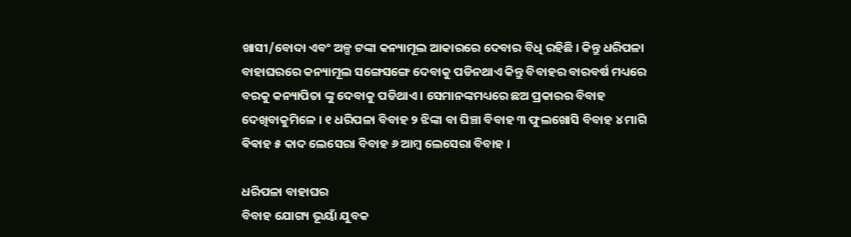ଖାସୀ/ବୋଦା ଏବଂ ଅଳ୍ପ ଟଙ୍କା କନ୍ୟାମୂଲ ଆକାରରେ ଦେବାର ବିଧି ରହିଛି । କିନ୍ତୁ ଧରିପଳା ବାହାଘରରେ କନ୍ୟାମୂଲ ସଙ୍ଗେସଙ୍ଗେ ଦେବାକୁ ପଡିନଥାଏ କିନ୍ତୁ ବିବାହର ବାରବର୍ଷ ମଧ୍ୟରେ ବରକୁ କନ୍ୟାପିତା ଙ୍କୁ ଦେବାକୁ ପଡିଥାଏ । ସେମାନଙ୍କମଧ୍ୟରେ ଛଅ ପ୍ରକାରର ବିବାହ ଦେଖିବାକୁମିଳେ । ୧ ଧରିପଳା ବିବାହ ୨ ଝିଙ୍କା ବା ଘିଞ୍ଚା ବିବାହ ୩ ଫୁଲଖୋସି ବିବାହ ୪ ମାଗି ଵିଵାହ ୫ କାଦ ଲେସେରା ବିବାହ ୬ ଆମ୍ବ ଲେସେରା ବିବାହ ।

ଧରିପଳା ବାହାଘର
ବିବାହ ଯୋଗ୍ୟ ଭୂୟାଁ ଯୁବକ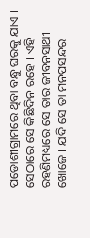ପଡୋଶୀଗ୍ରାମରେ ଥିବା ବନ୍ଧୁ ଘରକୁ ଯାଏ । ସେଠାରେ ସେ କିଛିଦିନ ରହେ । ଏହି ରହଣିମଧ୍ୟରେ ସେ ତାର ଜୀବନସାଥୀ ଖୋଜେ । ଯଦି ସେ ତା ମନପସନ୍ଦର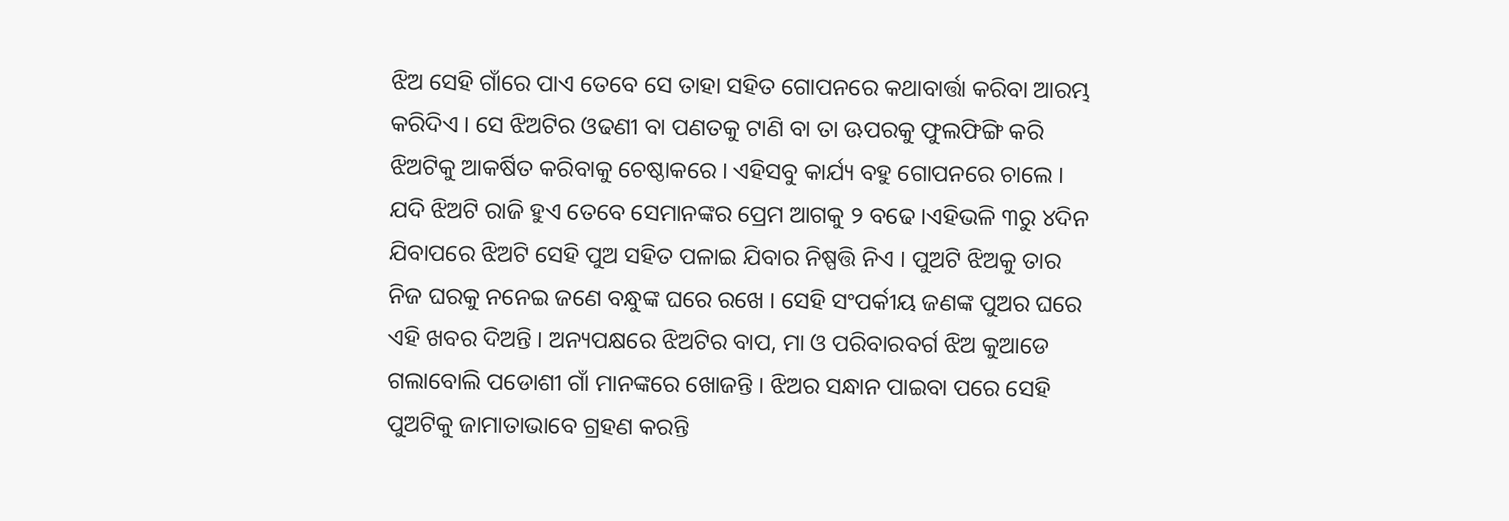ଝିଅ ସେହି ଗାଁରେ ପାଏ ତେବେ ସେ ତାହା ସହିତ ଗୋପନରେ କଥାବାର୍ତ୍ତା କରିବା ଆରମ୍ଭ କରିଦିଏ । ସେ ଝିଅଟିର ଓଢଣୀ ବା ପଣତକୁ ଟାଣି ବା ତା ଊପରକୁ ଫୁଲଫିଙ୍ଗି କରି ଝିଅଟିକୁ ଆକର୍ଷିତ କରିବାକୁ ଚେଷ୍ଠାକରେ । ଏହିସବୁ କାର୍ଯ୍ୟ ବହୁ ଗୋପନରେ ଚାଲେ । ଯଦି ଝିଅଟି ରାଜି ହୁଏ ତେବେ ସେମାନଙ୍କର ପ୍ରେମ ଆଗକୁ ୨ ବଢେ ।ଏହିଭଳି ୩ରୁ ୪ଦିନ ଯିବାପରେ ଝିଅଟି ସେହି ପୁଅ ସହିତ ପଳାଇ ଯିବାର ନିଷ୍ପତ୍ତି ନିଏ । ପୁଅଟି ଝିଅକୁ ତାର ନିଜ ଘରକୁ ନନେଇ ଜଣେ ବନ୍ଧୁଙ୍କ ଘରେ ରଖେ । ସେହି ସଂପର୍କୀୟ ଜଣଙ୍କ ପୁଅର ଘରେ ଏହି ଖବର ଦିଅନ୍ତି । ଅନ୍ୟପକ୍ଷରେ ଝିଅଟିର ବାପ, ମା ଓ ପରିବାରବର୍ଗ ଝିଅ କୁଆଡେ ଗଲାବୋଲି ପଡୋଶୀ ଗାଁ ମାନଙ୍କରେ ଖୋଜନ୍ତି । ଝିଅର ସନ୍ଧାନ ପାଇବା ପରେ ସେହି ପୁଅଟିକୁ ଜାମାତାଭାବେ ଗ୍ରହଣ କରନ୍ତି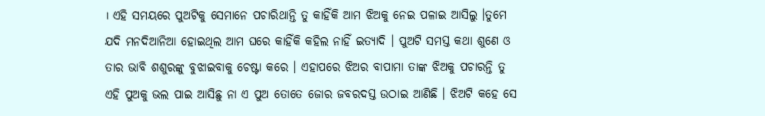। ଏହି ସମୟରେ ପୁଅଟିକୁ ସେମାନେ ପଚାରିଥାନ୍ତି ତୁ କାହିଁକି ଆମ ଝିଅକୁ ନେଇ ପଳାଇ ଆସିଲୁ ।ତୁମେ ଯଦି ମନଦିଆନିଆ ହୋଇଥିଲ ଆମ ଘରେ କାହିଁକି କହିଲ ନାହିଁ ଇତ୍ୟାଦି । ପୁଅଟି ସମସ୍ତ କଥା ଶୁଣେ ଓ ତାର ଭାବି ଶଶୁରଙ୍କୁ ବୁଝାଇବାକୁ ଚେଷ୍ଟା କରେ । ଏହାପରେ ଝିଅର ବାପାମା ତାଙ୍କ ଝିଅକୁ ପଚାରନ୍ତି ତୁ ଏହି ପୁଅକୁ ଭଲ ପାଇ ଆସିଛୁ ନା ଏ ପୁଅ ତୋତେ ଜୋର ଜବରଦସ୍ତ ଉଠାଇ ଆଣିଛି । ଝିଅଟି କହେ ସେ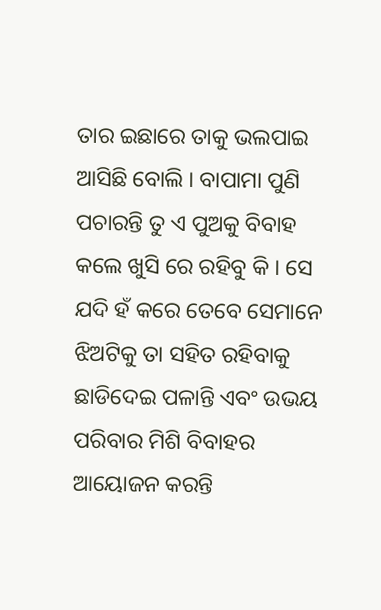ତାର ଇଛାରେ ତାକୁ ଭଲପାଇ ଆସିଛି ବୋଲି । ବାପାମା ପୁଣି ପଚାରନ୍ତି ତୁ ଏ ପୁଅକୁ ବିବାହ କଲେ ଖୁସି ରେ ରହିବୁ କି । ସେ ଯଦି ହଁ କରେ ତେବେ ସେମାନେ ଝିଅଟିକୁ ତା ସହିତ ରହିବାକୁ ଛାଡିଦେଇ ପଳାନ୍ତି ଏବଂ ଉଭୟ ପରିବାର ମିଶି ବିବାହର ଆୟୋଜନ କରନ୍ତି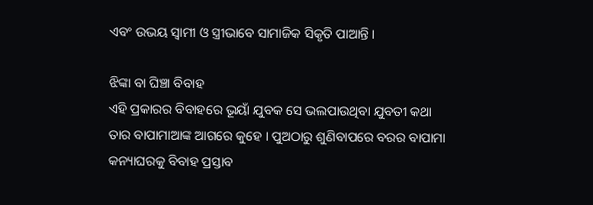ଏବଂ ଉଭୟ ସ୍ବାମୀ ଓ ସ୍ତ୍ରୀଭାବେ ସାମାଜିକ ସିକୃତି ପାଆନ୍ତି ।

ଝିଙ୍କା ବା ଘିଞ୍ଚା ବିବାହ
ଏହି ପ୍ରକାରର ବିବାହରେ ଭୂୟାଁ ଯୁବକ ସେ ଭଲପାଉଥିବା ଯୁବତୀ କଥା ତାର ବାପାମାଆଙ୍କ ଆଗରେ କୁହେ । ପୁଅଠାରୁ ଶୁଣିବାପରେ ବରର ବାପାମା କନ୍ୟାଘରକୁ ବିବାହ ପ୍ରସ୍ତାବ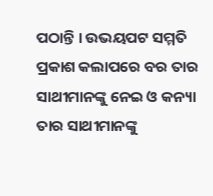ପଠାନ୍ତି । ଉଭୟପଟ ସମ୍ମତି ପ୍ରକାଶ କଲାପରେ ବର ତାର ସାଥୀମାନଙ୍କୁ ନେଇ ଓ କନ୍ୟା ତାର ସାଥୀମାନଙ୍କୁ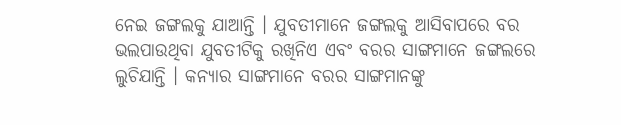ନେଇ ଜଙ୍ଗଲକୁ ଯାଆନ୍ତି । ଯୁବତୀମାନେ ଜଙ୍ଗଲକୁ ଆସିବାପରେ ବର ଭଲପାଉଥିବା ଯୁବତୀଟିକୁ ରଖିନିଏ ଏବଂ ବରର ସାଙ୍ଗମାନେ ଜଙ୍ଗଲରେ ଲୁଚିଯାନ୍ତି । କନ୍ୟାର ସାଙ୍ଗମାନେ ବରର ସାଙ୍ଗମାନଙ୍କୁ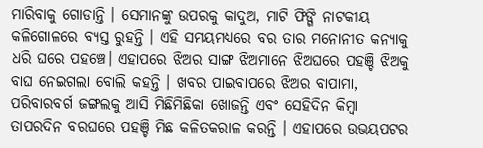ମାରିବାକୁ ଗୋଡାନ୍ତି । ସେମାନଙ୍କୁ ଉପରକୁ କାଦୁଅ, ମାଟି ଫିଙ୍ଗି ନାଟକୀୟ କଳିଗୋଳରେ ବ୍ୟସ୍ତ ରୁହନ୍ତି । ଏହି ସମୟମଧ୍ୟରେ ବର ତାର ମନୋନୀତ କନ୍ୟାକୁ ଧରି ଘରେ ପହଞ୍ଚେ। ଏହାପରେ ଝିଅର ସାଙ୍ଗ ଝିଅମାନେ ଝିଅଘରେ ପହଞ୍ଚି ଝିଅକୁ ବାଘ ନେଇଗଲା ବୋଲି କହନ୍ତି । ଖବର ପାଇବାପରେ ଝିଅର ବାପାମା, ପରିବାରବର୍ଗ ଜଙ୍ଗଲକୁ ଆସି ମିଛିମିଛିକା ଖୋଜନ୍ତି ଏବଂ ସେହିଦିନ କିମ୍ବା ତାପରଦିନ ବରଘରେ ପହଞ୍ଚି ମିଛ କଳିତକରାଳ କରନ୍ତି । ଏହାପରେ ଉଭୟପଟର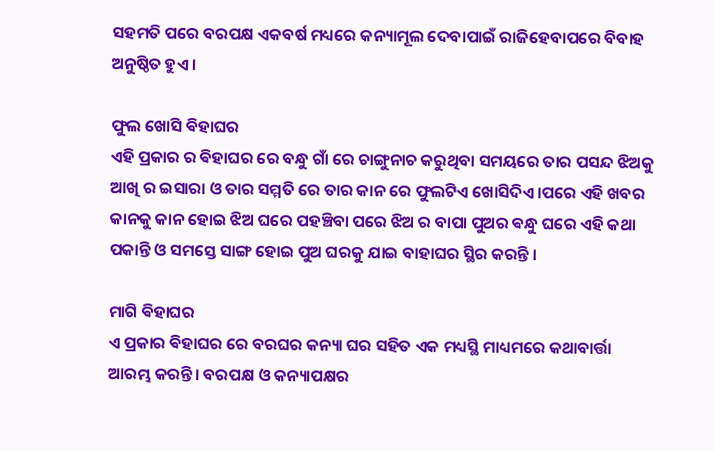ସହମତି ପରେ ବରପକ୍ଷ ଏକବର୍ଷ ମଧ୍ୟରେ କନ୍ୟାମୂଲ ଦେବାପାଇଁ ରାଜିହେବାପରେ ବିବାହ ଅନୁଷ୍ଠିତ ହୁଏ ।

ଫୁଲ ଖୋସି ଵିହାଘର
ଏହି ପ୍ରକାର ର ଵିହାଘର ରେ ବନ୍ଧୁ ଗାଁ ରେ ଚାଙ୍ଗୁନାଚ କରୁଥିବା ସମୟରେ ତାର ପସନ୍ଦ ଝିଅକୁ ଆଖି ର ଇସାରା ଓ ତାର ସମ୍ମତି ରେ ତାର କାନ ରେ ଫୁଲଟିଏ ଖୋସିଦିଏ।ପରେ ଏହି ଖବର କାନକୁ କାନ ହୋଇ ଝିଅ ଘରେ ପହଞ୍ଚିବା ପରେ ଝିଅ ର ବାପା ପୁଅର ଵନ୍ଧୁ ଘରେ ଏହି କଥା ପକାନ୍ତି ଓ ସମସ୍ତେ ସାଙ୍ଗ ହୋଇ ପୁଅ ଘରକୁ ଯାଇ ବାହାଘର ସ୍ଥିର କରନ୍ତି ।

ମାଗି ଵିହାଘର
ଏ ପ୍ରକାର ଵିହାଘର ରେ ବରଘର କନ୍ୟା ଘର ସହିତ ଏକ ମଧ୍ୟସ୍ଥି ମାଧ୍ୟମରେ କଥାବାର୍ତ୍ତା ଆରମ୍ଭ କରନ୍ତି। ବରପକ୍ଷ ଓ କନ୍ୟାପକ୍ଷର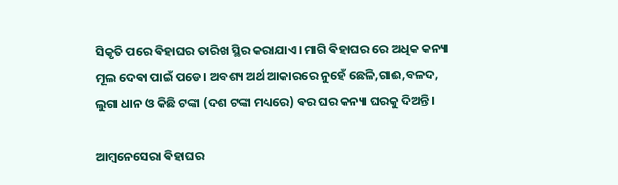ସିକୃତି ପରେ ଵିହାଘର ତାରିଖ ସ୍ଥିର କରାଯାଏ। ମାଗି ଵିହାଘର ରେ ଅଧିକ କନ୍ୟା ମୂଲ ଦେଵା ପାଇଁ ପଡେ। ଅବଶ୍ୟ ଅର୍ଥ ଆକାରରେ ନୁହେଁ ଛେଳି,ଗାଈ,ବଳଦ, ଲୁଗା ଧାନ ଓ କିଛି ଟଙ୍କା (ଦଶ ଟଙ୍କା ମଧ୍ୟରେ) ଵର ଘର କନ୍ୟା ଘରକୁ ଦିଅନ୍ତି।

ଆମ୍ଵନେସେରା ଵିହାଘର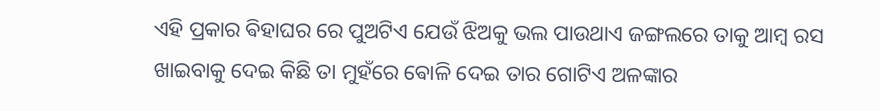ଏହି ପ୍ରକାର ଵିହାଘର ରେ ପୁଅଟିଏ ଯେଉଁ ଝିଅକୁ ଭଲ ପାଉଥାଏ ଜଙ୍ଗଲରେ ତାକୁ ଆମ୍ବ ରସ ଖାଇବାକୁ ଦେଇ କିଛି ତା ମୁହଁରେ ଵୋଳି ଦେଇ ତାର ଗୋଟିଏ ଅଳଙ୍କାର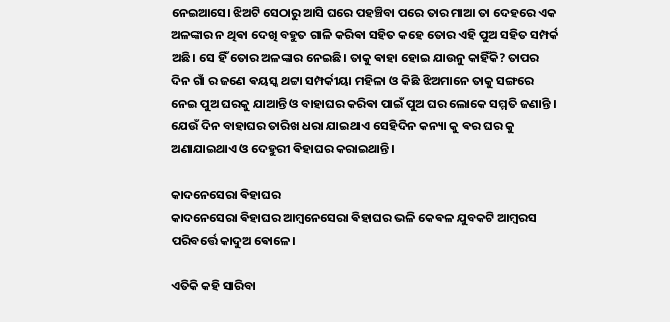ନେଇଆସେ। ଝିଅଟି ସେଠାରୁ ଆସି ଘରେ ପହଞ୍ଚିବା ପରେ ତାର ମାଆ ତା ଦେହରେ ଏକ ଅଳଙ୍କାର ନ ଥିଵା ଦେଖି ବହୁତ ଗାଳି କରିଵା ସହିତ କହେ ତୋର ଏହି ପୁଅ ସହିତ ସମ୍ପର୍କ ଅଛି। ସେ ହିଁ ତୋର ଅଳଙ୍କାର ନେଇଛି। ତାକୁ ଵାହା ହୋଇ ଯାଉନୁ କାହିଁକି? ତାପର ଦିନ ଗାଁ ର ଜଣେ ଵୟସ୍କ ଥଟ୍ଟା ସମ୍ପର୍କୀୟା ମହିଳା ଓ କିଛି ଝିଅମାନେ ତାକୁ ସଙ୍ଗରେ ନେଇ ପୁଅ ଘରକୁ ଯାଆନ୍ତି ଓ ବାହାଘର କରିଵା ପାଇଁ ପୁଅ ଘର ଲୋକେ ସମ୍ମତି ଜଣାନ୍ତି । ଯେଉଁ ଦିନ ବାହାଘର ତାରିଖ ଧରା ଯାଇଥାଏ ସେହିଦିନ କନ୍ୟା କୁ ଵର ଘର କୁ ଅଣାଯାଇଥାଏ ଓ ଦେହୁରୀ ଵିହାଘର କରାଇଥାନ୍ତି।

କାଦନେସେରା ଵିହାଘର
କାଦନେସେରା ଵିହାଘର ଆମ୍ଵନେସେରା ଵିହାଘର ଭଳି କେଵଳ ଯୁବକଟି ଆମ୍ବରସ ପରିବର୍ତ୍ତେ କାଦୁଅ ଵୋଳେ।

ଏତିକି କହି ସାରିବା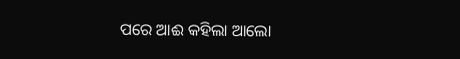ପରେ ଆଈ କହିଲା ଆଲୋ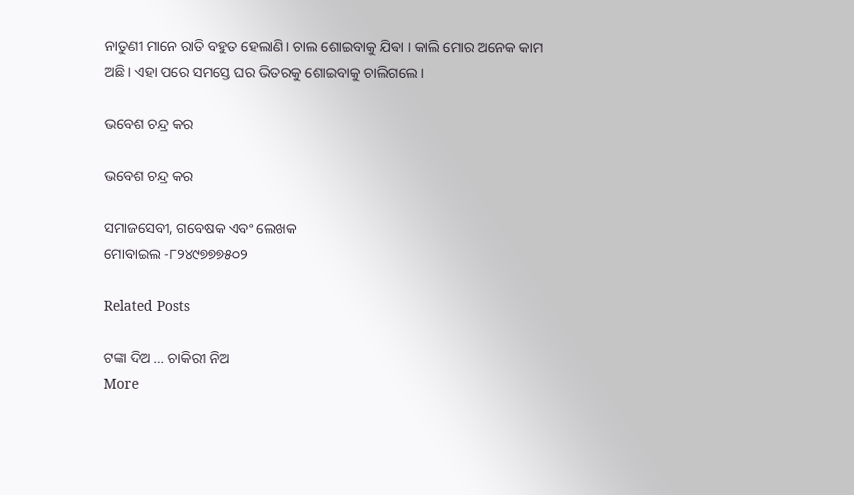ନାତୁଣୀ ମାନେ ରାତି ବହୁତ ହେଲାଣି। ଚାଲ ଶୋଇବାକୁ ଯିଵା । କାଲି ମୋର ଅନେକ କାମ ଅଛି। ଏହା ପରେ ସମସ୍ତେ ଘର ଭିତରକୁ ଶୋଇବାକୁ ଚାଲିଗଲେ ।

ଭବେଶ ଚନ୍ଦ୍ର କର

ଭବେଶ ଚନ୍ଦ୍ର କର

ସମାଜସେବୀ, ଗବେଷକ ଏବଂ ଲେଖକ
ମୋବାଇଲ -୮୨୪୯୭୭୭୫୦୨

Related Posts

ଟଙ୍କା ଦିଅ … ଚାକିରୀ ନିଅ
More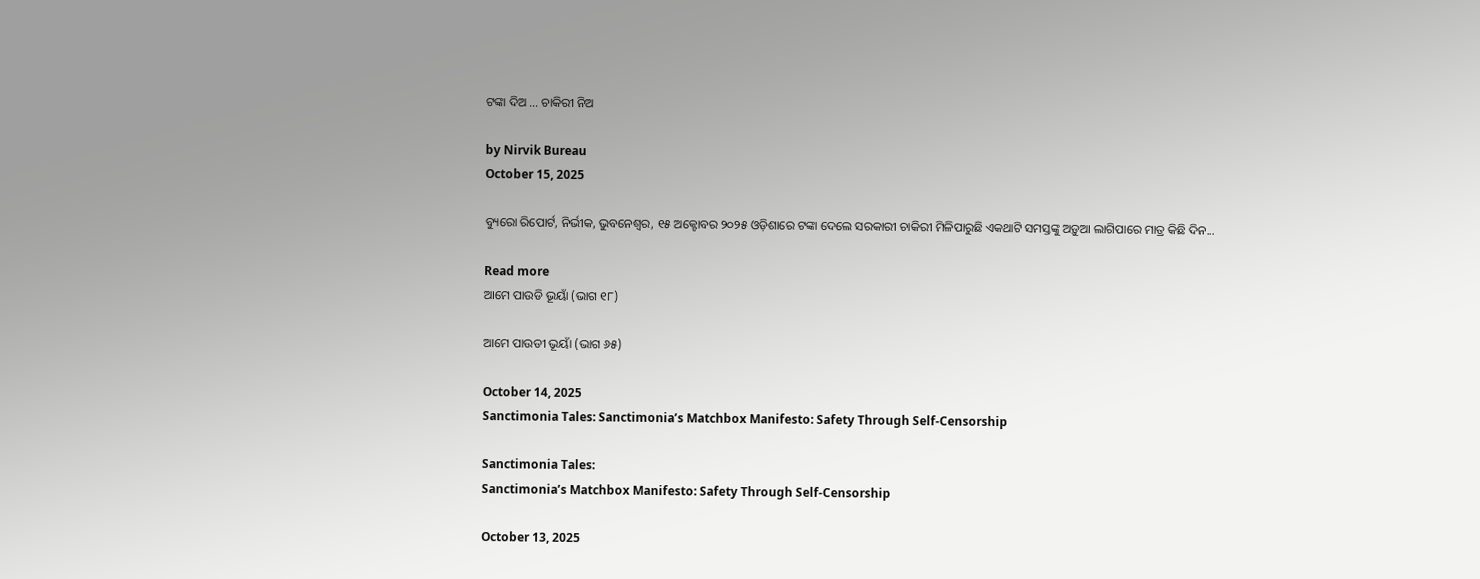ଟଙ୍କା ଦିଅ … ଚାକିରୀ ନିଅ

by Nirvik Bureau
October 15, 2025

ବ୍ୟୁରୋ ରିପୋର୍ଟ, ନିର୍ଭୀକ, ଭୁବନେଶ୍ୱର, ୧୫ ଅକ୍ଟୋବର ୨୦୨୫ ଓଡ଼ିଶାରେ ଟଙ୍କା ଦେଲେ ସରକାରୀ ଚାକିରୀ ମିଳିପାରୁଛି ଏକଥାଟି ସମସ୍ତଙ୍କୁ ଅଡ଼ୁଆ ଲାଗିପାରେ ମାତ୍ର କିଛି ଦିନ...

Read more
ଆମେ ପାଉଡି ଭୂୟାଁ (ଭାଗ ୧୮)

ଆମେ ପାଉଡୀ ଭୂୟାଁ (ଭାଗ ୬୫)

October 14, 2025
Sanctimonia Tales: Sanctimonia’s Matchbox Manifesto: Safety Through Self-Censorship

Sanctimonia Tales:
Sanctimonia’s Matchbox Manifesto: Safety Through Self-Censorship

October 13, 2025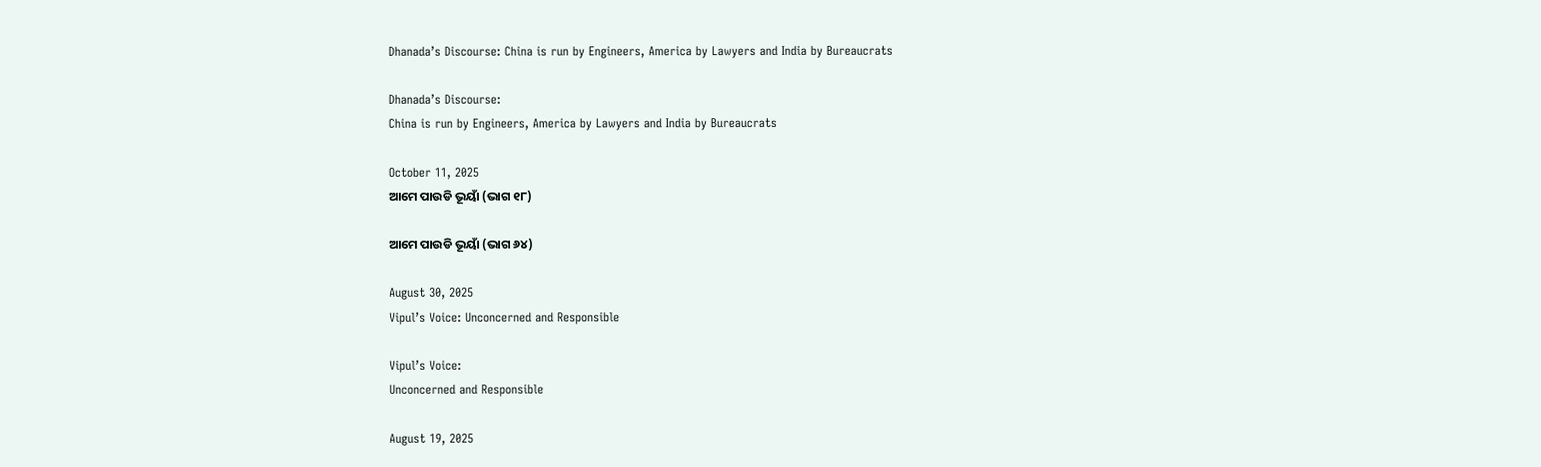Dhanada’s Discourse: China is run by Engineers, America by Lawyers and India by Bureaucrats

Dhanada’s Discourse:
China is run by Engineers, America by Lawyers and India by Bureaucrats

October 11, 2025
ଆମେ ପାଉଡି ଭୂୟାଁ (ଭାଗ ୧୮)

ଆମେ ପାଉଡି ଭୂୟାଁ (ଭାଗ ୬୪)

August 30, 2025
Vipul’s Voice: Unconcerned and Responsible

Vipul’s Voice:
Unconcerned and Responsible

August 19, 2025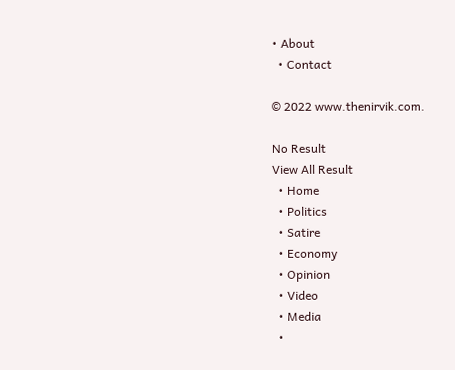• About
  • Contact

© 2022 www.thenirvik.com.

No Result
View All Result
  • Home
  • Politics
  • Satire
  • Economy
  • Opinion
  • Video
  • Media
  •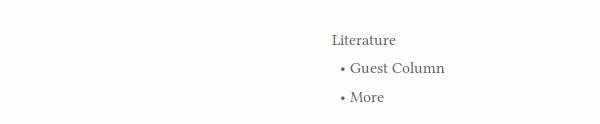Literature
  • Guest Column
  • More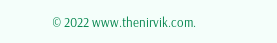© 2022 www.thenirvik.com.